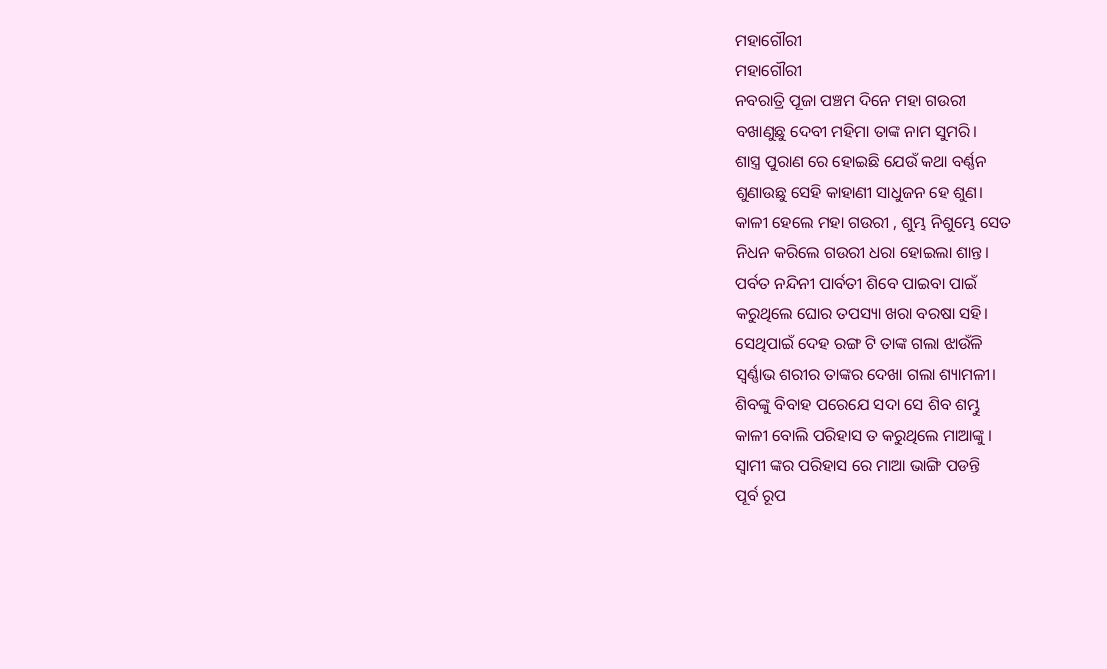ମହାଗୌରୀ
ମହାଗୌରୀ
ନବରାତ୍ରି ପୂଜା ପଞ୍ଚମ ଦିନେ ମହା ଗଉରୀ
ବଖାଣୁଛୁ ଦେବୀ ମହିମା ତାଙ୍କ ନାମ ସୁମରି।
ଶାସ୍ତ୍ର ପୁରାଣ ରେ ହୋଇଛି ଯେଉଁ କଥା ବର୍ଣ୍ଣନ
ଶୁଣାଉଛୁ ସେହି କାହାଣୀ ସାଧୁଜନ ହେ ଶୁଣ।
କାଳୀ ହେଲେ ମହା ଗଉରୀ , ଶୁମ୍ଭ ନିଶୁମ୍ଭେ ସେତ
ନିଧନ କରିଲେ ଗଉରୀ ଧରା ହୋଇଲା ଶାନ୍ତ।
ପର୍ବତ ନନ୍ଦିନୀ ପାର୍ବତୀ ଶିବେ ପାଇବା ପାଇଁ
କରୁଥିଲେ ଘୋର ତପସ୍ୟା ଖରା ବରଷା ସହି।
ସେଥିପାଇଁ ଦେହ ରଙ୍ଗ ଟି ତାଙ୍କ ଗଲା ଝାଉଁଳି
ସ୍ବର୍ଣ୍ଣାଭ ଶରୀର ତାଙ୍କର ଦେଖା ଗଲା ଶ୍ୟାମଳୀ।
ଶିବଙ୍କୁ ବିବାହ ପରେଯେ ସଦା ସେ ଶିବ ଶମ୍ଭୁ
କାଳୀ ବୋଲି ପରିହାସ ତ କରୁଥିଲେ ମାଆଙ୍କୁ ।
ସ୍ବାମୀ ଙ୍କର ପରିହାସ ରେ ମାଆ ଭାଙ୍ଗି ପଡନ୍ତି
ପୂର୍ବ ରୂପ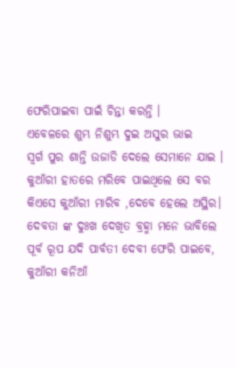ଫେରିପାଇବା ପାଇଁ ଚିନ୍ତା କରନ୍ତି ।
ଏବେଳରେ ଶୁମ୍ଭ ନିଶୁମ୍ଭ ଦୁଇ ଅସୁର ଭାଇ
ସ୍ବର୍ଗ ପୁର ଶାନ୍ତି ଉଜାଡି ଦେଲେ ସେମାନେ ଯାଇ ।
କୁଆଁରୀ ହାତରେ ମରିବେ ପାଇଥିଲେ ସେ ବର
କିଏସେ କୁଆଁରୀ ମାରିବ ,ଦେବେ ହେଲେ ଅସ୍ଥିର।
ଦେବତା ଙ୍କ ଦୁଃଖ ଦେଖିତ ବ୍ରହ୍ମା ମନେ ଭାବିଲେ
ପୂର୍ବ ରୂପ ଯଦି ପାର୍ବତୀ ଦେବୀ ଫେରି ପାଇବେ,
କୁଆଁରୀ କନିଆଁ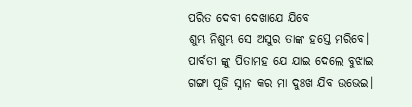ପରିତ ଦେବୀ ଦେଖାଯେ ଯିବେ
ଶୁମ୍ଭ ନିଶୁମ୍ଭ ସେ ଅସୁର ତାଙ୍କ ହସ୍ତେ ମରିବେ।
ପାର୍ବତୀ ଙ୍କୁ ପିତାମହ ଯେ ଯାଇ ଦେଲେ ବୁଝାଇ
ଗଙ୍ଗା ପୂଜି ସ୍ନାନ କର ମା ଦୁଃଖ ଯିବ ଉଭେଇ।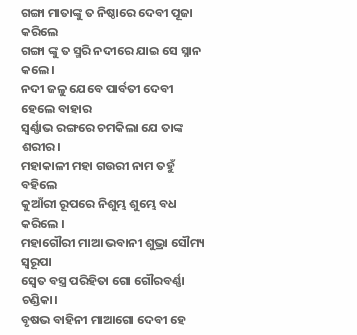ଗଙ୍ଗା ମାତାଙ୍କୁ ତ ନିଷ୍ଠାରେ ଦେବୀ ପୂଜା କରିଲେ
ଗଙ୍ଗା ଙ୍କୁ ତ ସ୍ମରି ନଦୀରେ ଯାଇ ସେ ସ୍ନାନ କଲେ ।
ନଦୀ ଜଳୁ ଯେବେ ପାର୍ବତୀ ଦେବୀ ହେଲେ ବାହାର
ସ୍ବର୍ଣ୍ଣାଭ ରଙ୍ଗରେ ଚମକିଲା ଯେ ତାଙ୍କ ଶରୀର।
ମହାକାଳୀ ମହା ଗଉରୀ ନାମ ତହୁଁ ବହିଲେ
କୁଆଁରୀ ରୂପରେ ନିଶୁମ୍ଭ ଶୁମ୍ଭେ ବଧ କରିଲେ ।
ମହାଗୌରୀ ମାଆ ଭବାନୀ ଶୁଭ୍ରା ସୌମ୍ୟ ସ୍ବରୂପା
ସ୍ବେତ ବସ୍ତ୍ର ପରିହିତା ଗୋ ଗୌରବର୍ଣ୍ଣା ଚଣ୍ଡିକା।
ବୃଷଭ ବାହିନୀ ମାଆଗୋ ଦେବୀ ହେ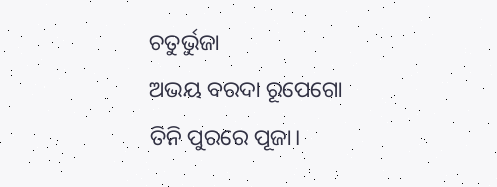ଚତୁର୍ଭୁଜା
ଅଭୟ ବରଦା ରୂପେଗୋ ତିନି ପୁରରେ ପୂଜା।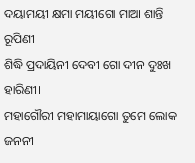ଦୟାମୟୀ କ୍ଷମା ମୟୀଗୋ ମାଆ ଶାନ୍ତି ରୂପିଣୀ
ଶିଦ୍ଧି ପ୍ରଦାୟିନୀ ଦେବୀ ଗୋ ଦୀନ ଦୁଃଖ ହାରିଣୀ।
ମହାଗୌରୀ ମହାମାୟାଗୋ ତୁମେ ଲୋକ ଜନନୀ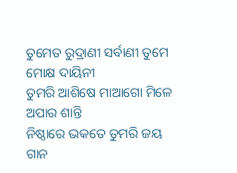ତୁମେତ ରୁଦ୍ରାଣୀ ସର୍ବାଣୀ ତୁମେ ମୋକ୍ଷ ଦାୟିନୀ
ତୁମରି ଆଶିଷେ ମାଆଗୋ ମିଳେ ଅପାର ଶାନ୍ତି
ନିଷ୍ଠାରେ ଭକତେ ତୁମରି ଜୟ ଗାନ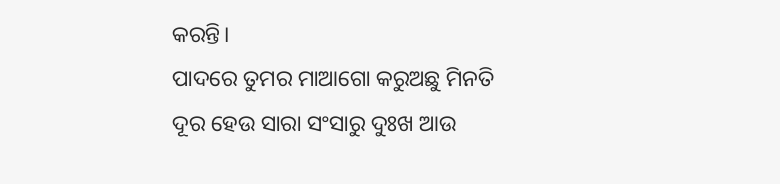କରନ୍ତି।
ପାଦରେ ତୁମର ମାଆଗୋ କରୁଅଛୁ ମିନତି
ଦୂର ହେଉ ସାରା ସଂସାରୁ ଦୁଃଖ ଆଉ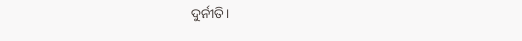ଦୁର୍ନୀତି।